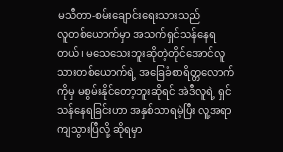မသီတာ-စမ်းချောင်းရေးသားသည်
လူတစ်ယောက်မှာ အသက်ရှင်သန်နေရတယ်၊ မသေသေးဘူးဆိုတဲ့တိုင်အောင်လူသားတစ်ယောက်ရဲ့ အခြေခံစာရိတ္တလောက်ကိုမှ မစွမ်းနိုင်တော့ဘူးဆိုရင် အဲဒီလူရဲ့ ရှင်သန်နေရခြင်းဟာ အနှစ်သာရမဲ့ပြီး လူ့အရာကျသွားပြီလို့ ဆိုရမှာ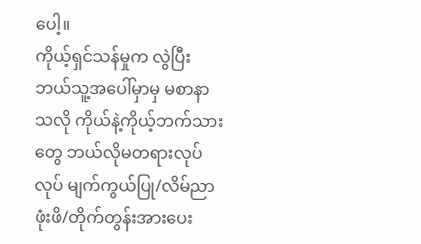ပေါ့။
ကိုယ့်ရှင်သန်မှုက လွဲပြီး ဘယ်သူ့အပေါ်မှာမှ မစာနာသလို ကိုယ်နဲ့ကိုယ့်ဘက်သားတွေ ဘယ်လိုမတရားလုပ်လုပ် မျက်ကွယ်ပြု/လိမ်ညာဖုံးဖိ/တိုက်တွန်းအားပေး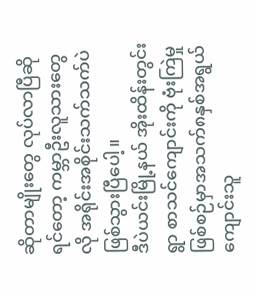ဆိုတာမျိုးတွေ လုပ်လာပြီဆိုရင်တော့ ကမ္ဘာဦးလူသားတွေလို အရိုင်းအစိုင်းသက်သက်ပဲ ဖြစ်သွားပြီပေါ့။
ဒီပဲယင်းမြို့နယ် အိုးထိန်းတွင်းရွာ စာသင်ကျောင်းကို ဗုံးကြဲမှုဖြစ်စဉ်မှာအသက်၈နှစ်အရွယ် ကျောင်းသူ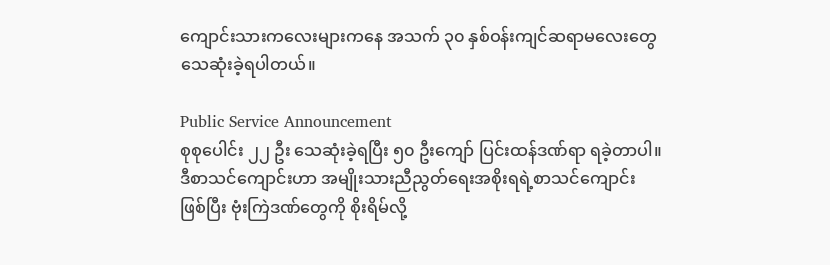ကျောင်းသားကလေးများကနေ အသက် ၃၀ နှစ်ဝန်းကျင်ဆရာမလေးတွေသေဆုံးခဲ့ရပါတယ်။

Public Service Announcement
စုစုပေါင်း ၂၂ ဦး သေဆုံးခဲ့ရပြီး ၅၀ ဦးကျော် ပြင်းထန်ဒဏ်ရာ ရခဲ့တာပါ။ ဒီစာသင်ကျောင်းဟာ အမျိုးသားညီညွတ်ရေးအစိုးရရဲ့စာသင်ကျောင်း ဖြစ်ပြီး ဗုံးကြဲဒဏ်တွေကို စိုးရိမ်လို့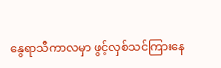နွေရာသီကာလမှာ ဖွင့်လှစ်သင်ကြားနေ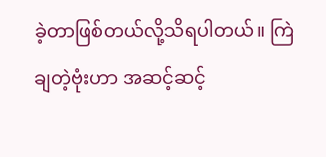ခဲ့တာဖြစ်တယ်လို့သိရပါတယ်။ ကြဲချတဲ့ဗုံးဟာ အဆင့်ဆင့်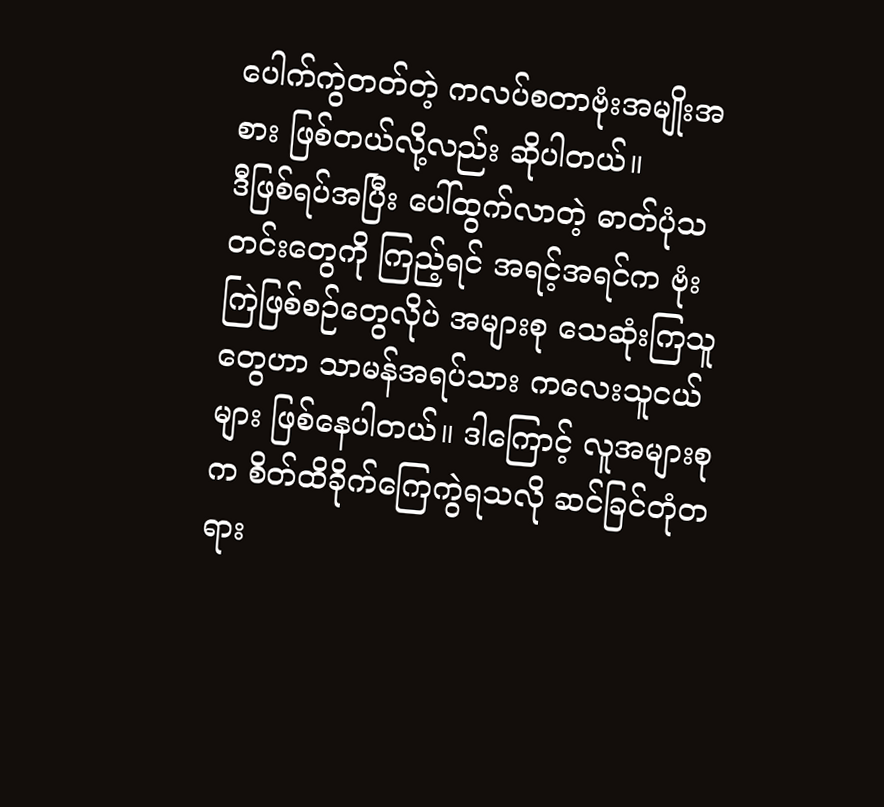ပေါက်ကွဲတတ်တဲ့ ကလပ်စတာဗုံးအမျိုးအစား ဖြစ်တယ်လို့လည်း ဆိုပါတယ်။
ဒီဖြစ်ရပ်အပြီး ပေါ်ထွက်လာတဲ့ ဓာတ်ပုံသတင်းတွေကို ကြည့်ရင် အရင့်အရင်က ဗုံးကြဲဖြစ်စဉ်တွေလိုပဲ အများစု သေဆုံးကြသူတွေဟာ သာမန်အရပ်သား ကလေးသူငယ်များ ဖြစ်နေပါတယ်။ ဒါကြောင့် လူအများစုက စိတ်ထိခိုက်ကြေကွဲရသလို ဆင်ခြင်တုံတရား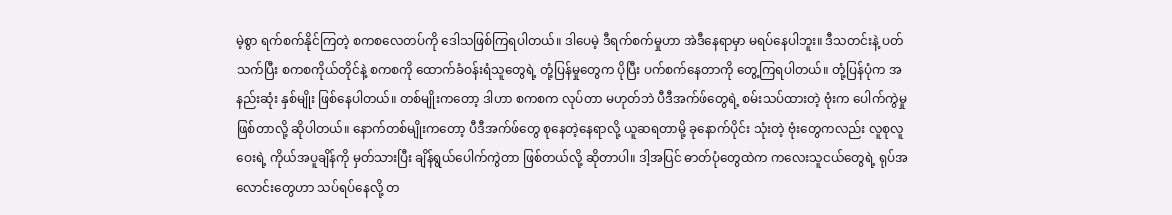မဲ့စွာ ရက်စက်နိုင်ကြတဲ့ စကစလေတပ်ကို ဒေါသဖြစ်ကြရပါတယ်။ ဒါပေမဲ့ ဒီရက်စက်မှုဟာ အဲဒီနေရာမှာ မရပ်နေပါဘူး။ ဒီသတင်းနဲ့ ပတ်သက်ပြီး စကစကိုယ်တိုင်နဲ့ စကစကို ထောက်ခံဝန်းရံသူတွေရဲ့ တုံ့ပြန်မှုတွေက ပိုပြီး ပက်စက်နေတာကို တွေ့ကြရပါတယ်။ တုံ့ပြန်ပုံက အနည်းဆုံး နှစ်မျိုး ဖြစ်နေပါတယ်။ တစ်မျိုးကတော့ ဒါဟာ စကစက လုပ်တာ မဟုတ်ဘဲ ပီဒီအက်ဖ်တွေရဲ့ စမ်းသပ်ထားတဲ့ ဗုံးက ပေါက်ကွဲမှု ဖြစ်တာလို့ ဆိုပါတယ်။ နောက်တစ်မျိုးကတော့ ပီဒီအက်ဖ်တွေ စုနေတဲ့နေရာလို့ ယူဆရတာမို့ ခုနောက်ပိုင်း သုံးတဲ့ ဗုံးတွေကလည်း လူစုလူဝေးရဲ့ ကိုယ်အပူချိန်ကို မှတ်သားပြီး ချိန်ရွယ်ပေါက်ကွဲတာ ဖြစ်တယ်လို့ ဆိုတာပါ။ ဒါ့အပြင် ဓာတ်ပုံတွေထဲက ကလေးသူငယ်တွေရဲ့ ရုပ်အလောင်းတွေဟာ သပ်ရပ်နေလို့ တ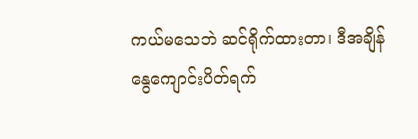ကယ်မသေဘဲ ဆင်ရိုက်ထားတာ၊ ဒီအချိန် နွေကျောင်းပိတ်ရက်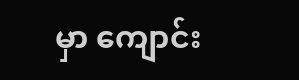မှာ ကျောင်း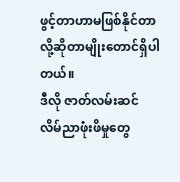ဖွင့်တာဟာမဖြစ်နိုင်တာလို့ဆိုတာမျိုးတောင်ရှိပါတယ်။
ဒီလို ဇာတ်လမ်းဆင် လိမ်ညာဖုံးဖိမှုတွေ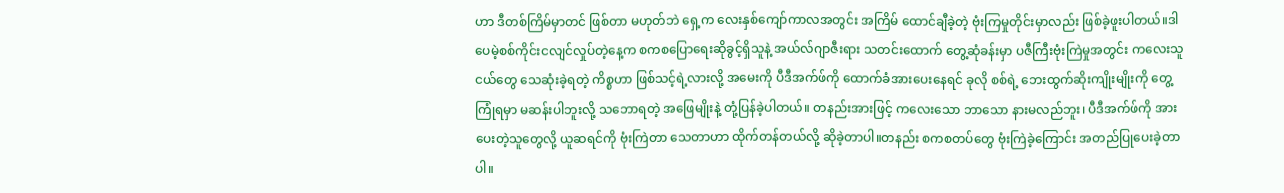ဟာ ဒီတစ်ကြိမ်မှာတင် ဖြစ်တာ မဟုတ်ဘဲ ရှေ့က လေးနှစ်ကျော်ကာလအတွင်း အကြိမ် ထောင်ချီခဲ့တဲ့ ဗုံးကြမှုတိုင်းမှာလည်း ဖြစ်ခဲ့ဖူးပါတယ်။ဒါပေမဲ့စစ်ကိုင်းငလျင်လှုပ်တဲ့နေ့က စကစပြောရေးဆိုခွင့်ရှိသူနဲ့ အယ်လ်ဂျာဇီးရား သတင်းထောက် တွေ့ဆုံခန်းမှာ ပဇီကြီးဗုံးကြဲမှုအတွင်း ကလေးသူငယ်တွေ သေဆုံးခဲ့ရတဲ့ ကိစ္စဟာ ဖြစ်သင့်ရဲ့လားလို့ အမေးကို ပီဒီအက်ဖ်ကို ထောက်ခံအားပေးနေရင် ခုလို စစ်ရဲ့ ဘေးထွက်ဆိုးကျိုးမျိုးကို တွေ့ကြုံရမှာ မဆန်းပါဘူးလို့ သဘောရတဲ့ အဖြေမျိုးနဲ့ တုံ့ပြန်ခဲ့ပါတယ်။ တနည်းအားဖြင့် ကလေးသော ဘာသော နားမလည်ဘူး၊ ပီဒီအက်ဖ်ကို အားပေးတဲ့သူတွေလို့ ယူဆရင်ကို ဗုံးကြဲတာ သေတာဟာ ထိုက်တန်တယ်လို့ ဆိုခဲ့တာပါ။တနည်း စကစတပ်တွေ ဗုံးကြဲခဲ့ကြောင်း အတည်ပြုပေးခဲ့တာပါ။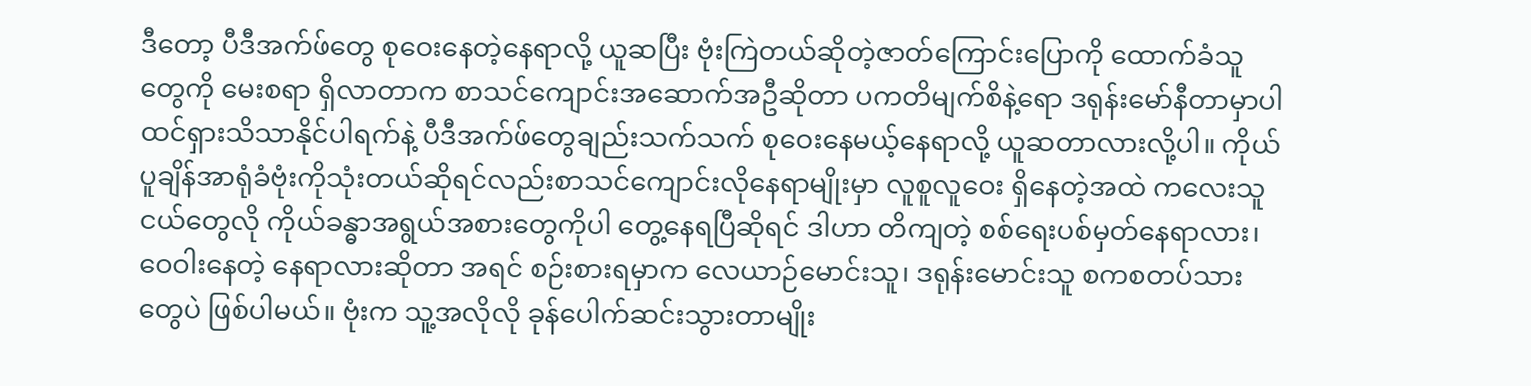ဒီတော့ ပီဒီအက်ဖ်တွေ စုဝေးနေတဲ့နေရာလို့ ယူဆပြီး ဗုံးကြဲတယ်ဆိုတဲ့ဇာတ်ကြောင်းပြောကို ထောက်ခံသူတွေကို မေးစရာ ရှိလာတာက စာသင်ကျောင်းအဆောက်အဦဆိုတာ ပကတိမျက်စိနဲ့ရော ဒရုန်းမော်နီတာမှာပါ ထင်ရှားသိသာနိုင်ပါရက်နဲ့ ပီဒီအက်ဖ်တွေချည်းသက်သက် စုဝေးနေမယ့်နေရာလို့ ယူဆတာလားလို့ပါ။ ကိုယ်ပူချိန်အာရုံခံဗုံးကိုသုံးတယ်ဆိုရင်လည်းစာသင်ကျောင်းလိုနေရာမျိုးမှာ လူစူလူဝေး ရှိနေတဲ့အထဲ ကလေးသူငယ်တွေလို ကိုယ်ခန္ဓာအရွယ်အစားတွေကိုပါ တွေ့နေရပြီဆိုရင် ဒါဟာ တိကျတဲ့ စစ်ရေးပစ်မှတ်နေရာလား၊ ဝေဝါးနေတဲ့ နေရာလားဆိုတာ အရင် စဉ်းစားရမှာက လေယာဉ်မောင်းသူ၊ ဒရုန်းမောင်းသူ စကစတပ်သားတွေပဲ ဖြစ်ပါမယ်။ ဗုံးက သူ့အလိုလို ခုန်ပေါက်ဆင်းသွားတာမျိုး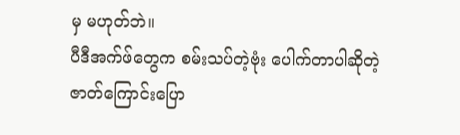မှ မဟုတ်ဘဲ။
ပီဒီအက်ဖ်တွေက စမ်းသပ်တဲ့ဗုံး ပေါက်တာပါဆိုတဲ့ ဇာတ်ကြောင်းပြော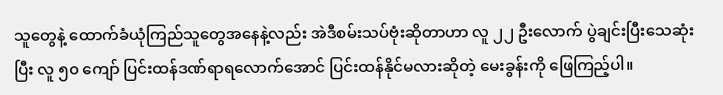သူတွေနဲ့ ထောက်ခံယုံကြည်သူတွေအနေနဲ့လည်း အဲဒီစမ်းသပ်ဗုံးဆိုတာဟာ လူ ၂၂ ဦးလောက် ပွဲချင်းပြီးသေဆုံးပြီး လူ ၅၀ ကျော် ပြင်းထန်ဒဏ်ရာရလောက်အောင် ပြင်းထန်နိုင်မလားဆိုတဲ့ မေးခွန်းကို ဖြေကြည့်ပါ။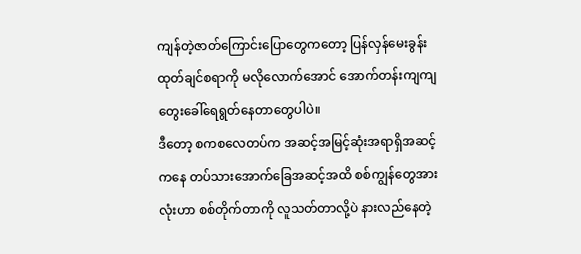ကျန်တဲ့ဇာတ်ကြောင်းပြောတွေကတော့ ပြန်လှန်မေးခွန်းထုတ်ချင်စရာကို မလိုလောက်အောင် အောက်တန်းကျကျ တွေးခေါ်ရေရွတ်နေတာတွေပါပဲ။
ဒီတော့ စကစလေတပ်က အဆင့်အမြင့်ဆုံးအရာရှိအဆင့်ကနေ တပ်သားအောက်ခြေအဆင့်အထိ စစ်ကျွန်တွေအားလုံးဟာ စစ်တိုက်တာကို လူသတ်တာလို့ပဲ နားလည်နေတဲ့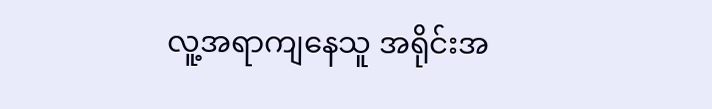လူ့အရာကျနေသူ အရိုင်းအ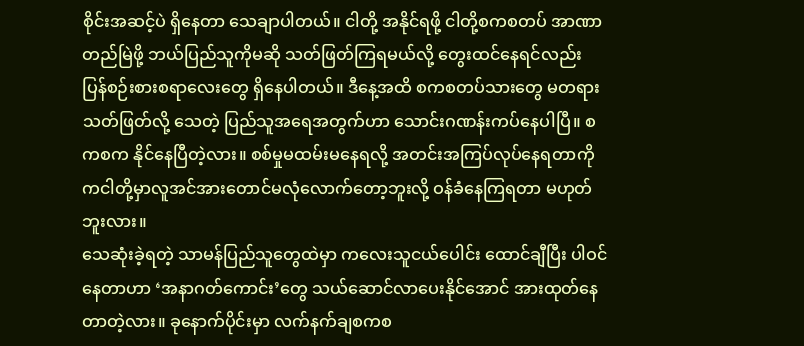စိုင်းအဆင့်ပဲ ရှိနေတာ သေချာပါတယ်။ ငါတို့ အနိုင်ရဖို့ ငါတို့စကစတပ် အာဏာတည်မြဲဖို့ ဘယ်ပြည်သူကိုမဆို သတ်ဖြတ်ကြရမယ်လို့ တွေးထင်နေရင်လည်း ပြန်စဉ်းစားစရာလေးတွေ ရှိနေပါတယ်။ ဒီနေ့အထိ စကစတပ်သားတွေ မတရားသတ်ဖြတ်လို့ သေတဲ့ ပြည်သူအရေအတွက်ဟာ သောင်းဂဏန်းကပ်နေပါပြီ။ စကစက နိုင်နေပြီတဲ့လား။ စစ်မှုမထမ်းမနေရလို့ အတင်းအကြပ်လုပ်နေရတာကိုကငါတို့မှာလူအင်အားတောင်မလုံလောက်တော့ဘူးလို့ ဝန်ခံနေကြရတာ မဟုတ်ဘူးလား။
သေဆုံးခဲ့ရတဲ့ သာမန်ပြည်သူတွေထဲမှာ ကလေးသူငယ်ပေါင်း ထောင်ချီပြီး ပါဝင်နေတာဟာ ‘အနာဂတ်ကောင်း’တွေ သယ်ဆောင်လာပေးနိုင်အောင် အားထုတ်နေတာတဲ့လား။ ခုနောက်ပိုင်းမှာ လက်နက်ချစကစ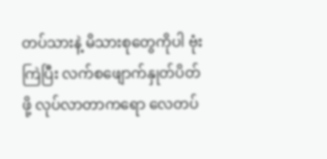တပ်သားနဲ့ မိသားစုတွေကိုပါ ဗုံးကြဲပြီး လက်စဖျောက်နှုတ်ပိတ်ဖို့ လုပ်လာတာကရော လေတပ်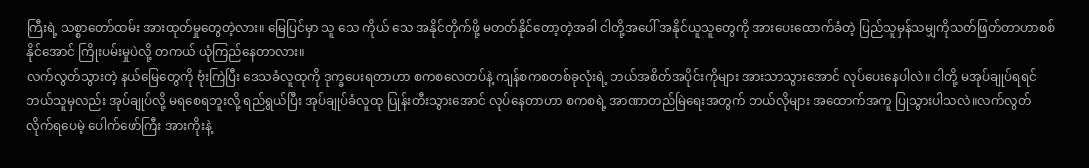ကြီးရဲ့ သစ္စာတော်ထမ်း အားထုတ်မှုတွေတဲ့လား။ မြေပြင်မှာ သူ သေ ကိုယ် သေ အနိုင်တိုက်ဖို့ မတတ်နိုင်တော့တဲ့အခါ ငါတို့အပေါ် အနိုင်ယူသူတွေကို အားပေးထောက်ခံတဲ့ ပြည်သူမှန်သမျှကိုသတ်ဖြတ်တာဟာစစ်နိုင်အောင် ကြိုးပမ်းမှုပဲလို့ တကယ် ယုံကြည်နေတာလား။
လက်လွတ်သွားတဲ့ နယ်မြေတွေကို ဗုံးကြဲပြီး ဒေသခံလူထုကို ဒုက္ခပေးရတာဟာ စကစလေတပ်နဲ့ ကျန်စကစတစ်ခုလုံးရဲ့ ဘယ်အစိတ်အပိုင်းကိုများ အားသာသွားအောင် လုပ်ပေးနေပါလဲ။ ငါတို့ မအုပ်ချုပ်ရရင် ဘယ်သူမှလည်း အုပ်ချုပ်လို့ မရစေရဘူးလို့ ရည်ရွယ်ပြီး အုပ်ချုပ်ခံလူထု ပြုန်းတီးသွားအောင် လုပ်နေတာဟာ စကစရဲ့ အာဏာတည်မြဲရေးအတွက် ဘယ်လိုများ အထောက်အကူ ပြုသွားပါသလဲ။လက်လွတ်လိုက်ရပေမဲ့ ပေါက်ဖော်ကြီး အားကိုးနဲ့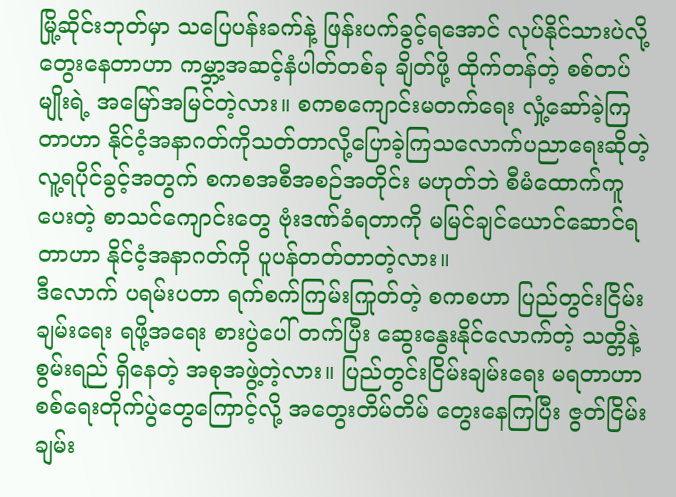မြို့ဆိုင်းဘုတ်မှာ သပြေပန်းခက်နဲ့ ဖြန်းပက်ခွင့်ရအောင် လုပ်နိုင်သားပဲလို့ တွေးနေတာဟာ ကမ္ဘာ့အဆင့်နံပါတ်တစ်ခု ချိတ်ဖို့ ထိုက်တန်တဲ့ စစ်တပ်မျိုးရဲ့ အမြော်အမြင်တဲ့လား။ စကစကျောင်းမတက်ရေး လှုံ့ဆော်ခဲ့ကြတာဟာ နိုင်ငံ့အနာဂတ်ကိုသတ်တာလို့ပြောခဲ့ကြသလောက်ပညာရေးဆိုတဲ့ လူ့ရပိုင်ခွင့်အတွက် စကစအစီအစဉ်အတိုင်း မဟုတ်ဘဲ စီမံထောက်ကူပေးတဲ့ စာသင်ကျောင်းတွေ ဗုံးဒဏ်ခံရတာကို မမြင်ချင်ယောင်ဆောင်ရတာဟာ နိုင်ငံ့အနာဂတ်ကို ပူပန်တတ်တာတဲ့လား။
ဒီလောက် ပရမ်းပတာ ရက်စက်ကြမ်းကြုတ်တဲ့ စကစဟာ ပြည်တွင်းငြိမ်းချမ်းရေး ရဖို့အရေး စားပွဲပေါ် တက်ပြီး ဆွေးနွေးနိုင်လောက်တဲ့ သတ္တိနဲ့ စွမ်းရည် ရှိနေတဲ့ အစုအဖွဲ့တဲ့လား။ ပြည်တွင်းငြိမ်းချမ်းရေး မရတာဟာ စစ်ရေးတိုက်ပွဲတွေကြောင့်လို့ အတွေးတိမ်တိမ် တွေးနေကြပြီး ဇွတ်ငြိမ်းချမ်း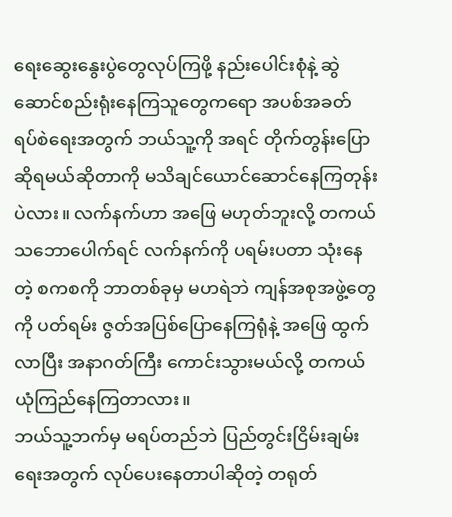ရေးဆွေးနွေးပွဲတွေလုပ်ကြဖို့ နည်းပေါင်းစုံနဲ့ ဆွဲဆောင်စည်းရုံးနေကြသူတွေကရော အပစ်အခတ် ရပ်စဲရေးအတွက် ဘယ်သူ့ကို အရင် တိုက်တွန်းပြောဆိုရမယ်ဆိုတာကို မသိချင်ယောင်ဆောင်နေကြတုန်းပဲလား။ လက်နက်ဟာ အဖြေ မဟုတ်ဘူးလို့ တကယ် သဘောပေါက်ရင် လက်နက်ကို ပရမ်းပတာ သုံးနေတဲ့ စကစကို ဘာတစ်ခုမှ မဟရဲဘဲ ကျန်အစုအဖွဲ့တွေကို ပတ်ရမ်း ဇွတ်အပြစ်ပြောနေကြရုံနဲ့ အဖြေ ထွက်လာပြီး အနာဂတ်ကြီး ကောင်းသွားမယ်လို့ တကယ် ယုံကြည်နေကြတာလား။
ဘယ်သူ့ဘက်မှ မရပ်တည်ဘဲ ပြည်တွင်းငြိမ်းချမ်းရေးအတွက် လုပ်ပေးနေတာပါဆိုတဲ့ တရုတ်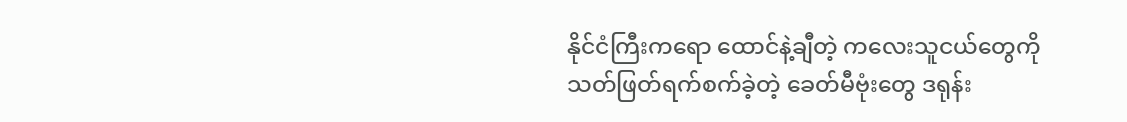နိုင်ငံကြီးကရော ထောင်နဲ့ချီတဲ့ ကလေးသူငယ်တွေကို သတ်ဖြတ်ရက်စက်ခဲ့တဲ့ ခေတ်မီဗုံးတွေ ဒရုန်း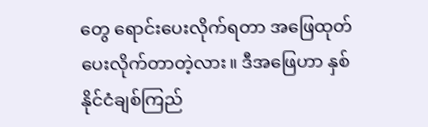တွေ ရောင်းပေးလိုက်ရတာ အဖြေထုတ်ပေးလိုက်တာတဲ့လား။ ဒီအဖြေဟာ နှစ်နိုင်ငံချစ်ကြည်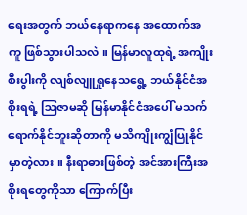ရေးအတွက် ဘယ်နေရာကနေ အထောက်အကူ ဖြစ်သွားပါသလဲ။ မြန်မာလူထုရဲ့ အကျိုးစီးပွါးကို လျစ်လျူရှုနေသရွေ့ ဘယ်နိုင်ငံအစိုးရရဲ့ ဩဇာမဆို မြန်မာနိုင်ငံအပေါ် မသက်ရောက်နိုင်ဘူးဆိုတာကို မသိကျိုးကျွံပြုနိုင်မှာတဲ့လား။ နီးရာဓားဖြစ်တဲ့ အင်အားကြီးအစိုးရတွေကိုသာ ကြောက်ပြီး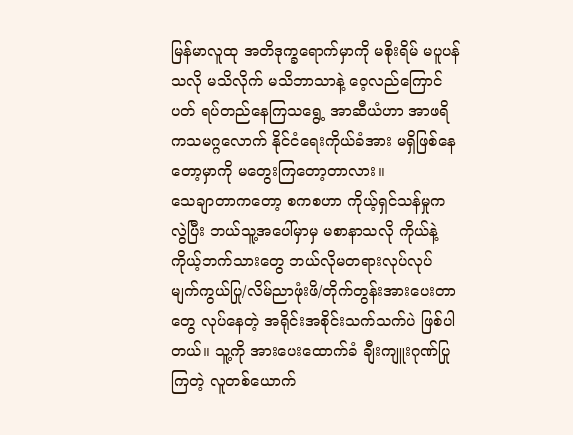မြန်မာလူထု အတိဒုက္ခရောက်မှာကို မစိုးရိမ် မပူပန်သလို မသိလိုက် မသိဘာသာနဲ့ ဝေ့လည်ကြောင်ပတ် ရပ်တည်နေကြသရွေ့ အာဆီယံဟာ အာဖရိကသမဂ္ဂလောက် နိုင်ငံရေးကိုယ်ခံအား မရှိဖြစ်နေတော့မှာကို မတွေးကြတော့တာလား။
သေချာတာကတော့ စကစဟာ ကိုယ့်ရှင်သန်မှုက လွဲပြီး ဘယ်သူ့အပေါ်မှာမှ မစာနာသလို ကိုယ်နဲ့ကိုယ့်ဘက်သားတွေ ဘယ်လိုမတရားလုပ်လုပ် မျက်ကွယ်ပြု/လိမ်ညာဖုံးဖိ/တိုက်တွန်းအားပေးတာတွေ လုပ်နေတဲ့ အရိုင်းအစိုင်းသက်သက်ပဲ ဖြစ်ပါတယ်။ သူ့ကို အားပေးထောက်ခံ ချီးကျူးဂုဏ်ပြုကြတဲ့ လူတစ်ယောက်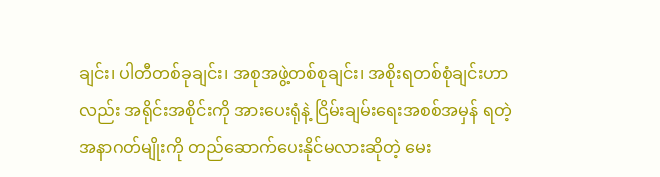ချင်း၊ ပါတီတစ်ခုချင်း၊ အစုအဖွဲ့တစ်စုချင်း၊ အစိုးရတစ်စုံချင်းဟာလည်း အရိုင်းအစိုင်းကို အားပေးရုံနဲ့ ငြိမ်းချမ်းရေးအစစ်အမှန် ရတဲ့ အနာဂတ်မျိုးကို တည်ဆောက်ပေးနိုင်မလားဆိုတဲ့ မေး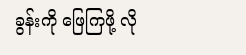ခွန်းကို ဖြေကြဖို့ လို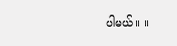ပါမယ်။ ။